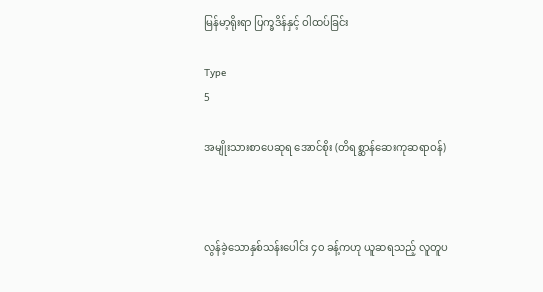မြန်မာ့ရိုးရာ ပြက္ခဒိန်နှင့် ဝါထပ်ခြင်း

Type
5

အမျိုးသားစာပေဆုရ အောင်စိုး (တိရစ္ဆာန်ဆေးကုဆရာဝန်)



လွန်ခဲ့သောနှစ်သန်းပေါင်း ၄၀ ခန့်ကဟု ယူဆရသည့် လူတူပ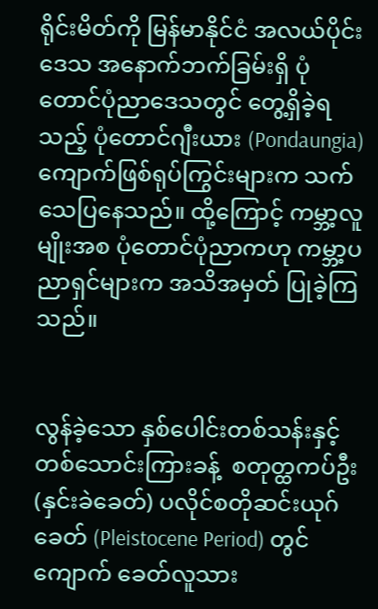ရိုင်းမိတ်ကို မြန်မာနိုင်ငံ အလယ်ပိုင်းဒေသ အနောက်ဘက်ခြမ်းရှိ ပုံတောင်ပုံညာဒေသတွင် တွေ့ရှိခဲ့ရသည့် ပုံတောင်ဂျီးယား (Pondaungia) ကျောက်ဖြစ်ရုပ်ကြွင်းများက သက်သေပြနေသည်။ ထို့ကြောင့် ကမ္ဘာ့လူမျိုးအစ ပုံတောင်ပုံညာကဟု ကမ္ဘာ့ပညာရှင်များက အသိအမှတ် ပြုခဲ့ကြသည်။


လွန်ခဲ့သော နှစ်ပေါင်းတစ်သန်းနှင့် တစ်သောင်းကြားခန့်  စတုတ္ထကပ်ဦး (နှင်းခဲခေတ်) ပလိုင်စတိုဆင်းယုဂ်ခေတ် (Pleistocene Period) တွင်  ကျောက် ခေတ်လူသား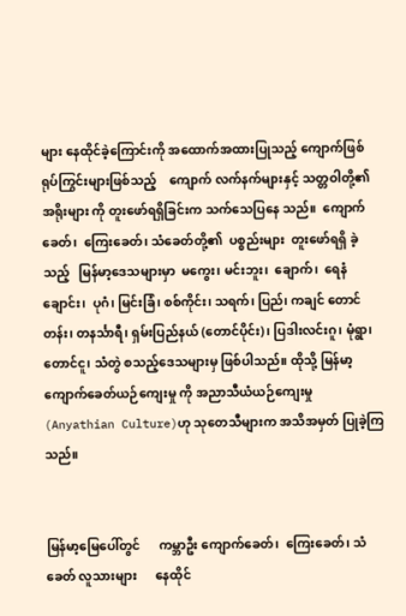များ နေထိုင်ခဲ့ကြောင်းကို အထောက်အထားပြုသည့် ကျောက်ဖြစ် ရုပ်ကြွင်းများဖြစ်သည့်    ကျောက် လက်နက်များနှင့် သတ္တဝါတို့၏ အရိုးများ ကို တူးဖော်ရရှိခြင်းက သက်သေပြနေ သည်။  ကျောက်ခေတ်၊  ကြေးခေတ်၊ သံခေတ်တို့၏  ပစ္စည်းများ  တူးဖော်ရရှိ ခဲ့သည့်   မြန်မာ့ဒေသများမှာ  မကွေး၊ မင်းဘူး၊  ချောက်၊  ရေနံချောင်း၊  ပုဂံ၊ မြင်းခြံ၊ စစ်ကိုင်း၊ သရက်၊ ပြည်၊ ကချင် တောင်တန်း၊ တနင်္သာရီ၊ ရှမ်းပြည်နယ် (တောင်ပိုင်း)၊ ပြဒါးလင်းဂူ၊ မုံရွာ၊ တောင်ငူ၊ သံတွဲ စသည့်ဒေသများမှ ဖြစ်ပါသည်။ ထိုသို့ မြန်မာ့ကျောက်ခေတ်ယဉ်ကျေးမှု ကို အညာသီယံယဉ်ကျေးမှု (Anyathian Culture)ဟု သုတေသီများက အသိအမှတ် ပြုခဲ့ကြသည်။


မြန်မာ့မြေပေါ်တွင်      ကမ္ဘာဦး ကျောက်ခေတ်၊  ကြေးခေတ်၊ သံခေတ် လူသားများ      နေထိုင်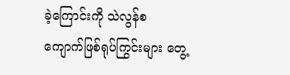ခဲ့ကြောင်းကို သဲလွန်စ   ကျောက်ဖြစ်ရုပ်ကြွင်းများ တွေ့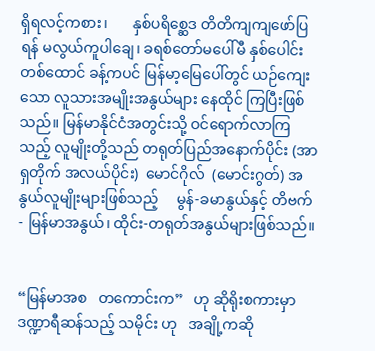ရှိရလင့်ကစား၊       နှစ်ပရိစ္ဆေဒ တိတိကျကျဖော်ပြရန် မလွယ်ကူပါချေ၊ ခရစ်တော်မပေါ်မီ နှစ်ပေါင်းတစ်ထောင် ခန့်ကပင် မြန်မာ့မြေပေါ်တွင် ယဉ်ကျေး သော လူသားအမျိုးအနွယ်များ နေထိုင် ကြပြီးဖြစ်သည်။ မြန်မာနိုင်ငံအတွင်းသို့ ဝင်ရောက်လာကြသည့် လူမျိုးတို့သည် တရုတ်ပြည်အနောက်ပိုင်း (အာရှတိုက် အလယ်ပိုင်း)  မောင်ဂိုလ်  (မောင်းဂွတ်) အနွယ်လူမျိုးများဖြစ်သည့်     မွန်-ခမာနွယ်နှင့် တိဗက် - မြန်မာအနွယ်၊ ထိုင်း-တရုတ်အနွယ်များဖြစ်သည်။


“မြန်မာအစ   တကောင်းက”   ဟု ဆိုရိုးစကားမှာ ဒဏ္ဍာရီဆန်သည့် သမိုင်း ဟု   အချို့ကဆို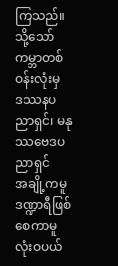ကြသည်။   သို့သော် ကမ္ဘာတစ်ဝန်းလုံးမှ    ဒဿနပညာရှင်၊ မနုဿဗေဒပညာရှင်      အချို့ကမူ ဒဏ္ဍာရီဖြစ်စေကာမူ  လုံးဝပယ်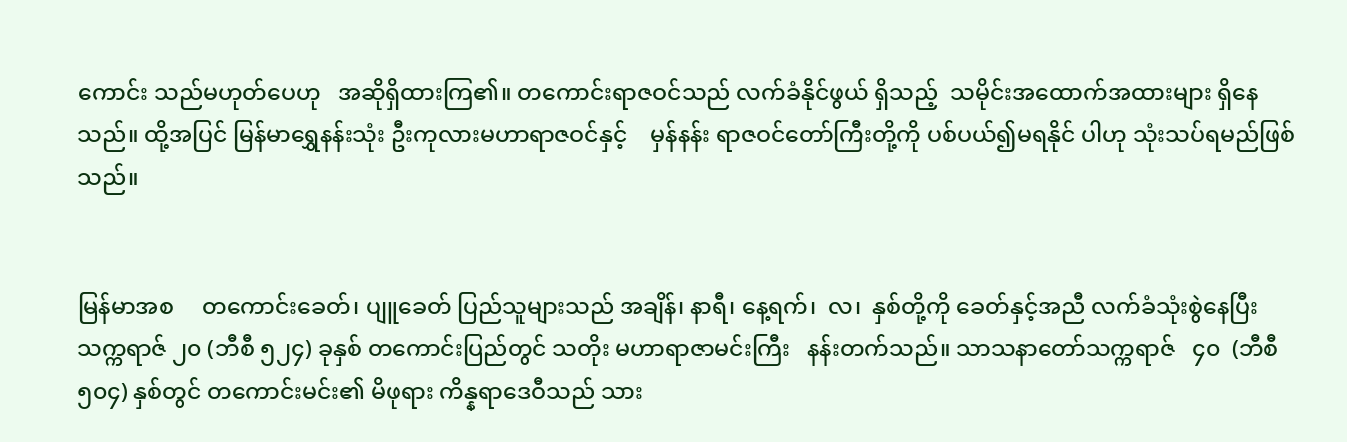ကောင်း သည်မဟုတ်ပေဟု   အဆိုရှိထားကြ၏။ တကောင်းရာဇဝင်သည် လက်ခံနိုင်ဖွယ် ရှိသည့်  သမိုင်းအထောက်အထားများ ရှိနေသည်။ ထို့အပြင် မြန်မာရွှေနန်းသုံး ဦးကုလားမဟာရာဇဝင်နှင့်    မှန်နန်း ရာဇဝင်တော်ကြီးတို့ကို ပစ်ပယ်၍မရနိုင် ပါဟု သုံးသပ်ရမည်ဖြစ်သည်။


မြန်မာအစ     တကောင်းခေတ်၊ ပျူခေတ် ပြည်သူများသည် အချိန်၊ နာရီ၊ နေ့ရက်၊  လ၊  နှစ်တို့ကို ခေတ်နှင့်အညီ လက်ခံသုံးစွဲနေပြီး သက္ကရာဇ် ၂၀ (ဘီစီ ၅၂၄) ခုနှစ် တကောင်းပြည်တွင် သတိုး မဟာရာဇာမင်းကြီး   နန်းတက်သည်။ သာသနာတော်သက္ကရာဇ်   ၄၀  (ဘီစီ ၅၀၄) နှစ်တွင် တကောင်းမင်း၏ မိဖုရား ကိန္နရာဒေဝီသည် သား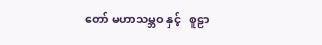တော် မဟာသမ္ဘဝ နှင့်   စူဠာ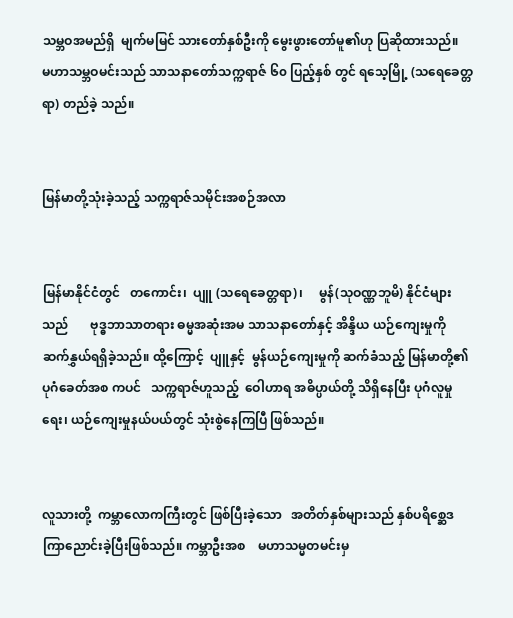သမ္ဘဝအမည်ရှိ  မျက်မမြင် သားတော်နှစ်ဦးကို မွေးဖွားတော်မူ၏ဟု ပြဆိုထားသည်။   မဟာသမ္ဘဝမင်းသည် သာသနာတော်သက္ကရာဇ် ၆၀ ပြည့်နှစ် တွင် ရသေ့မြို့ (သရေခေတ္တရာ) တည်ခဲ့ သည်။


မြန်မာတို့သုံးခဲ့သည့် သက္ကရာဇ်သမိုင်းအစဉ်အလာ


မြန်မာနိုင်ငံတွင်   တကောင်း၊  ပျူ (သရေခေတ္တရာ)၊     မွန်(သုဝဏ္ဏဘူမိ) နိုင်ငံများသည်       ဗုဒ္ဓဘာသာတရား ဓမ္မအဆုံးအမ သာသနာတော်နှင့် အိန္ဒိယ ယဉ်ကျေးမှုကို   ဆက်နွှယ်ရရှိခဲ့သည်။ ထို့ကြောင့်  ပျူနှင့်  မွန်ယဉ်ကျေးမှုကို ဆက်ခံသည့် မြန်မာတို့၏ ပုဂံခေတ်အစ ကပင်   သက္ကရာဇ်ဟူသည့်  ဝေါဟာရ အဓိပ္ပာယ်တို့ သိရှိနေပြီး ပုဂံလူမှုရေး၊ ယဉ်ကျေးမှုနယ်ပယ်တွင် သုံးစွဲနေကြပြီ ဖြစ်သည်။


လူသားတို့  ကမ္ဘာလောကကြီးတွင် ဖြစ်ပြီးခဲ့သော   အတိတ်နှစ်များသည် နှစ်ပရိစ္ဆေဒ ကြာညောင်းခဲ့ပြီးဖြစ်သည်။ ကမ္ဘာဦးအစ    မဟာသမ္မတမင်းမှ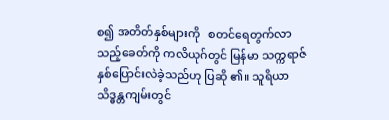စ၍ အတိတ်နှစ်များကို   စတင်ရေတွက်လာ သည့်ခေတ်ကို ကလိယုဂ်တွင် မြန်မာ သက္ကရာဇ် နှစ်ပြောင်းလဲခဲ့သည်ဟု ပြဆို ၏။ သူရိယာသိဒ္ဓန္တကျမ်းတွင်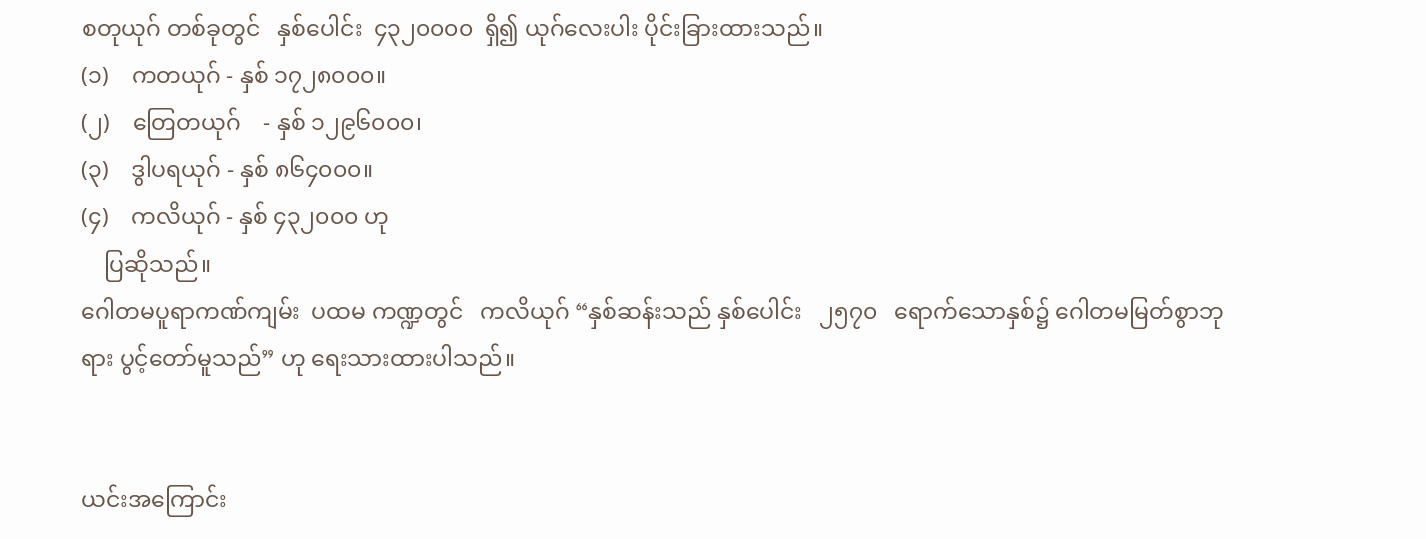စတုယုဂ် တစ်ခုတွင်   နှစ်ပေါင်း  ၄၃၂၀၀၀၀  ရှိ၍ ယုဂ်လေးပါး ပိုင်းခြားထားသည်။
(၁)    ကတယုဂ် - နှစ် ၁၇၂၈၀၀၀။
(၂)    တြေတယုဂ်    - နှစ် ၁၂၉၆၀၀၀၊
(၃)    ဒွါပရယုဂ် - နှစ် ၈၆၄၀၀၀။
(၄)    ကလိယုဂ် - နှစ် ၄၃၂၀၀၀ ဟု
    ပြဆိုသည်။
ဂေါတမပူရာကဏ်ကျမ်း  ပထမ ကဏ္ဍတွင်   ကလိယုဂ် “နှစ်ဆန်းသည် နှစ်ပေါင်း   ၂၅၇၀   ရောက်သောနှစ်၌ ဂေါတမမြတ်စွာဘုရား ပွင့်တော်မူသည်” ဟု ရေးသားထားပါသည်။


ယင်းအကြောင်း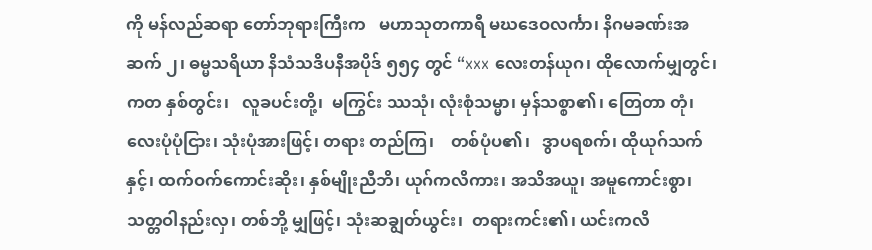ကို မန်လည်ဆရာ တော်ဘုရားကြီးက   မဟာသုတကာရီ မဃဒေဝလင်္ကာ၊ နိဂမခဏ်းအဆက် ၂၊ ဓမ္မသရိယာ နိသံသဒိပနီအပိုဒ် ၅၅၄ တွင် “xxx လေးတန်ယုဂ၊ ထိုလောက်မျှတွင်၊ ကတ နှစ်တွင်း၊   လူခပင်းတို့၊  မကြွင်း ဿသုံ၊ လုံးစုံသမ္မာ၊ မှန်သစ္စာ၏၊ တြေတာ တုံ၊ လေးပုံပုံငြား၊ သုံးပုံအားဖြင့်၊ တရား တည်ကြ၊    တစ်ပုံပ၏၊   ဒွာပရစက်၊ ထိုယုဂ်သက်နှင့်၊ ထက်ဝက်ကောင်းဆိုး၊ နှစ်မျိုးညီဘိ၊ ယုဂ်ကလိကား၊ အသိအယူ၊ အမူကောင်းစွာ၊ သတ္တဝါနည်းလှ၊ တစ်ဘို့ မျှဖြင့်၊ သုံးဆချွတ်ယွင်း၊  တရားကင်း၏၊ ယင်းကလိ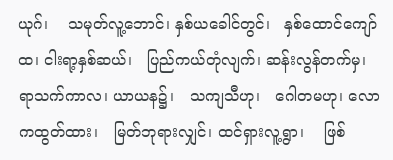ယုဂ်၊    သမုတ်လူ့ဘောင်၊ နှစ်ယခေါင်တွင်၊   နှစ်ထောင်ကျော်ထ၊ ငါးရာ့နှစ်ဆယ်၊   ပြည်ကယ်တုံလျက်၊ ဆန်းလွန်တက်မှ၊     ရာသက်ကာလ၊ ယာယန၌၊   သကျသီဟု၊   ဂေါတမဟု၊ လောကထွတ်ထား၊   မြတ်ဘုရားလျှင်၊ ထင်ရှားလူ့ရွာ၊    ဖြစ်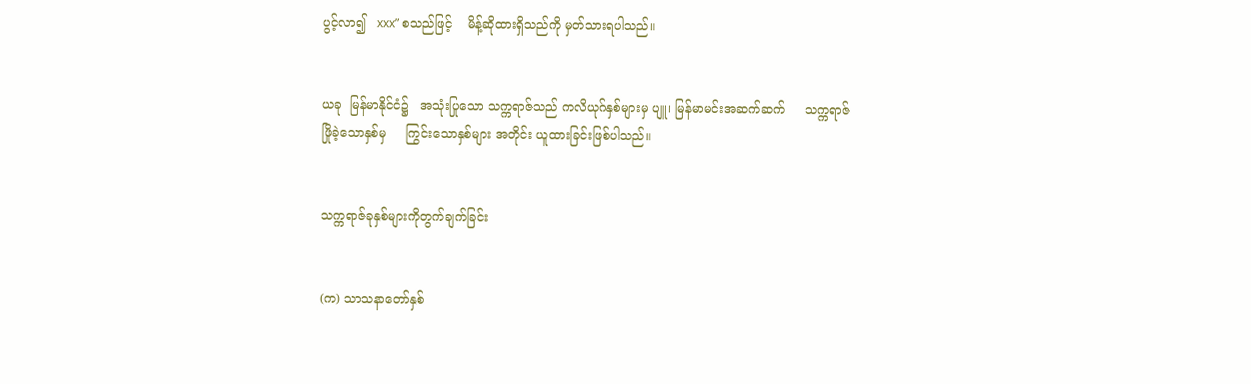ပွင့်လာ၍   xxx” စသည်ဖြင့်    မိန့်ဆိုထားရှိသည်ကို မှတ်သားရပါသည်။


ယခု  မြန်မာနိုင်ငံ၌   အသုံးပြုသော သက္ကရာဇ်သည် ကလိယုဂ်နှစ်များမှ ပျူ၊ မြန်မာမင်းအဆက်ဆက်     သက္ကရာဇ် ဖြိုခဲ့သောနှစ်မှ     ကြွင်းသောနှစ်များ အတိုင်း ယူထားခြင်းဖြစ်ပါသည်။


သက္ကရာဇ်ခုနှစ်များကိုတွက်ချက်ခြင်း


(က) သာသနာတော်နှစ်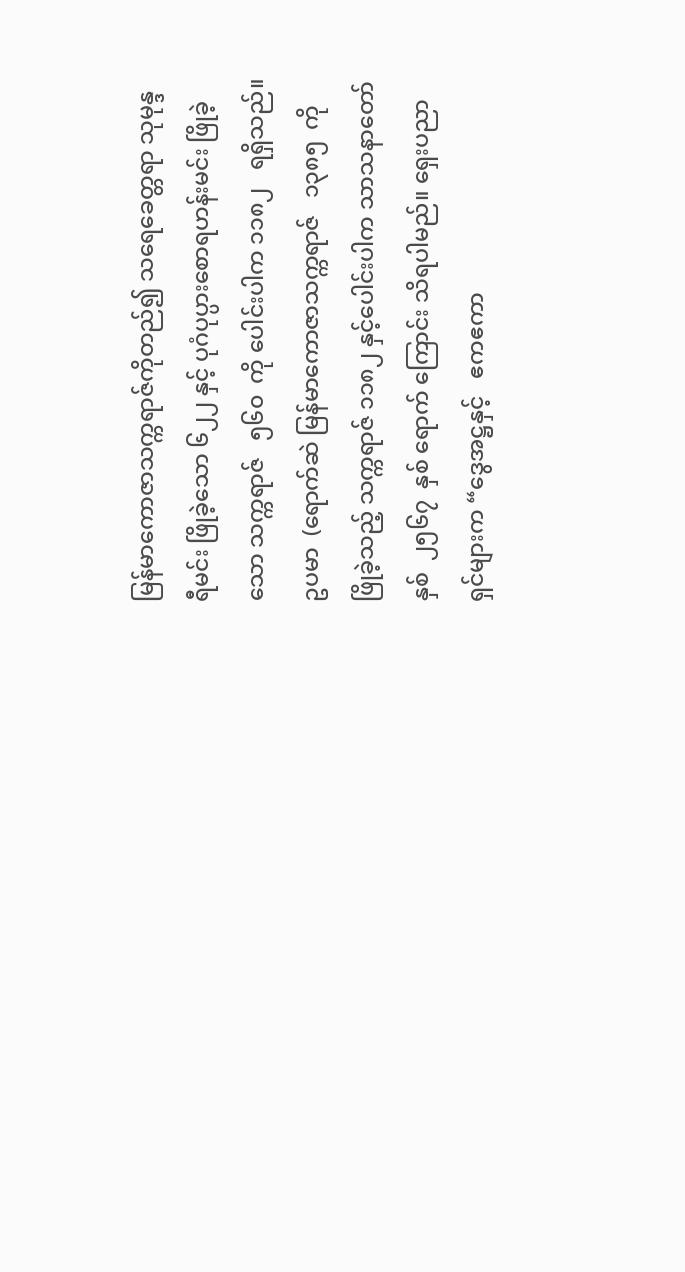မြန်မာကောဇာသက္ကရာဇ်ကိုတည်၍ သရေခေတ္တရာ သုမုန္ဒရီမင်း ဖြိုခဲ့သော ၆၂၂ နှင့် ပုဂံပုပ္ပားစောရဟန်းမင်း ဖြိုခဲ့ သော သက္ကရာဇ်   ၅၆၀  ကို ပေါင်းပါက ၁၁၈၂   ရရှိသည်။  ဥပမာ  (ရောက်ဆဲ မြန်မာကောဇာသက္ကရာဇ်   ၁၃၈၅  ကို ဖြိုခဲ့သည့် သက္ကရာဇ် ၁၁၈၂ နှင့်ပေါင်းပါက သာသနာတော်နှစ်  ၂၅၆၇  နှစ် ရောက် ကြောင်း သိရပါမည်။ ရှေးပညာရှင်များက “ဒွေအဋ္ဌနှင့်   ဧကဧကာ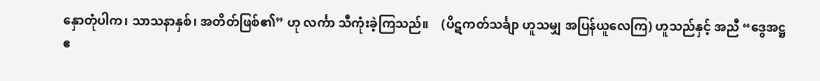နှောတုံပါက၊ သာသနာနှစ်၊ အတိတ်ဖြစ်၏” ဟု လင်္ကာ သီကုံးခဲ့ကြသည်။    (ပိဋကတ်သင်္ချာ ဟူသမျှ အပြန်ယူလေကြ) ဟူသည်နှင့် အညီ “ဒွေအဋ္ဌဧ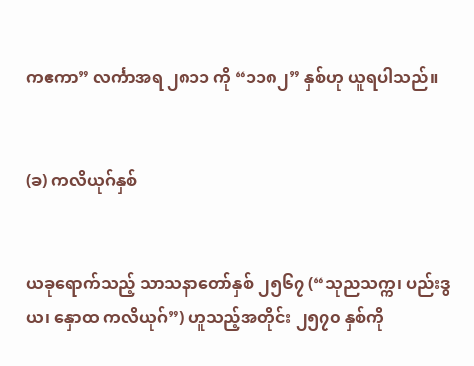ကဧကာ” လင်္ကာအရ ၂၈၁၁ ကို “၁၁၈၂” နှစ်ဟု ယူရပါသည်။


(ခ) ကလိယုဂ်နှစ်


ယခုရောက်သည့် သာသနာတော်နှစ် ၂၅၆၇ (“သုညသက္က၊ ပည်းဒွယ၊ နှောထ ကလိယုဂ်”) ဟူသည့်အတိုင်း ၂၅၇၀ နှစ်ကို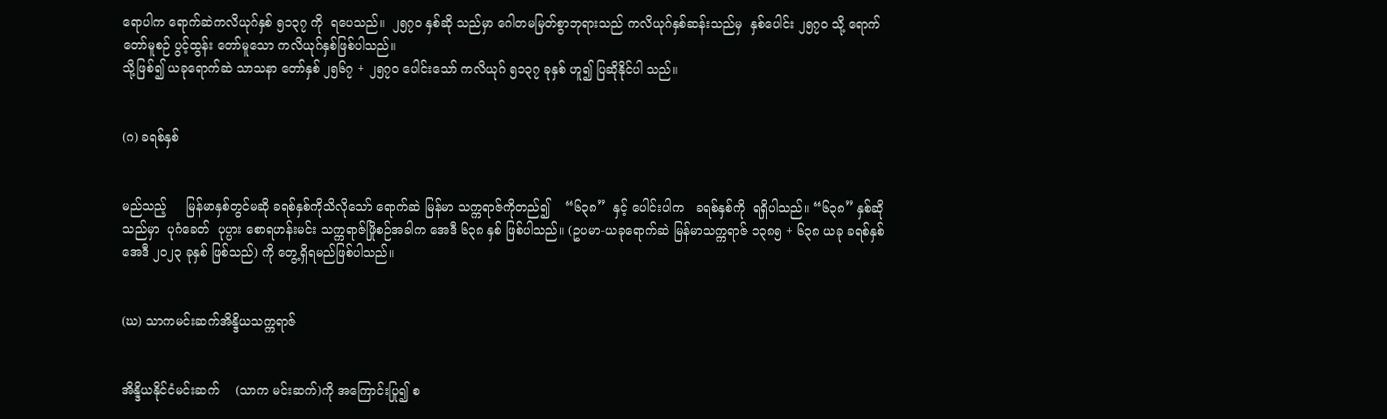ရောပါက ရောက်ဆဲကလိယုဂ်နှစ် ၅၁၃၇ ကို  ရပေသည်။  ၂၅၇၀ နှစ်ဆို သည်မှာ ဂေါတမမြတ်စွာဘုရားသည် ကလိယုဂ်နှစ်ဆန်းသည်မှ  နှစ်ပေါင်း ၂၅၇၀ သို့ ရောက်တော်မူစဉ် ပွင့်ထွန်း တော်မူသော ကလိယုဂ်နှစ်ဖြစ်ပါသည်။
သို့ဖြစ်၍ ယခုရောက်ဆဲ သာသနာ တော်နှစ် ၂၅၆၇ + ၂၅၇၀ ပေါင်းသော် ကလိယုဂ် ၅၁၃၇ ခုနှစ် ဟူ၍ ပြဆိုနိုင်ပါ သည်။


(ဂ) ခရစ်နှစ်


မည်သည့်     မြန်မာနှစ်တွင်မဆို ခရစ်နှစ်ကိုသိလိုသော် ရောက်ဆဲ မြန်မာ သက္ကရာဇ်ကိုတည်၍    “၆၃၈”  နှင့် ပေါင်းပါက   ခရစ်နှစ်ကို  ရရှိပါသည်။ “၆၃၈” နှစ်ဆိုသည်မှာ  ပုဂံခေတ်  ပုပ္ပား စောရဟန်းမင်း သက္ကရာဇ်ဖြိုစဉ်အခါက အေဒီ ၆၃၈ နှစ် ဖြစ်ပါသည်။ (ဥပမာ-ယခုရောက်ဆဲ မြန်မာသက္ကရာဇ် ၁၃၈၅ + ၆၃၈ ယခု ခရစ်နှစ်အေဒီ ၂၀၂၃ ခုနှစ် ဖြစ်သည်) ကို တွေ့ရှိရမည်ဖြစ်ပါသည်။


(ဃ) သာကမင်းဆက်အိန္ဒိယသက္ကရာဇ်


အိန္ဒိယနိုင်ငံမင်းဆက်    (သာက မင်းဆက်)ကို အကြောင်းပြု၍ စ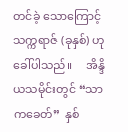တင်ခဲ့ သောကြောင့် သက္ကရာဇ် (ခုနှစ်) ဟု ခေါ်ပါသည်။     အိန္ဒိယသမိုင်းတွင် “သာကခေတ်”  နှစ်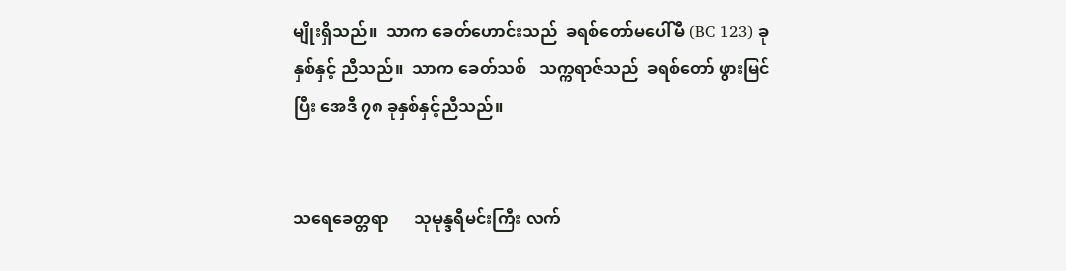မျိုးရှိသည်။  သာက ခေတ်ဟောင်းသည်  ခရစ်တော်မပေါ်မီ (BC 123) ခုနှစ်နှင့် ညီသည်။  သာက ခေတ်သစ်   သက္ကရာဇ်သည်  ခရစ်တော် ဖွားမြင်ပြီး အေဒီ ၇၈ ခုနှစ်နှင့်ညီသည်။


သရေခေတ္တရာ      သုမုန္ဒရီမင်းကြီး လက်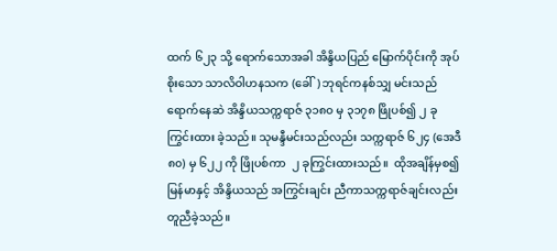ထက် ၆၂၃ သို့ ရောက်သောအခါ အိန္ဒိယပြည် မြောက်ပိုင်းကို အုပ်စိုးသော သာလိဝါဟနသက (ခေါ်) ဘုရင်ကနစ်သျှ မင်းသည် ရောက်နေဆဲ အိန္ဒိယသက္ကရာဇ် ၃၁၈၀ မှ ၃၁၇၈ ဖြိုပစ်၍ ၂ ခု ကြွင်းထား ခဲ့သည်။ သုမန္ဒီမင်းသည်လည်း သက္ကရာဇ် ၆၂၄ (အေဒီ ၈၀) မှ ၆၂၂ ကို ဖြိုပစ်ကာ  ၂ ခုကြွင်းထားသည်။  ထိုအချိန်မှစ၍ မြန်မာနှင့် အိန္ဒိယသည် အကြွင်းချင်း ညီကာသက္ကရာဇ်ချင်းလည်း တူညီခဲ့သည်။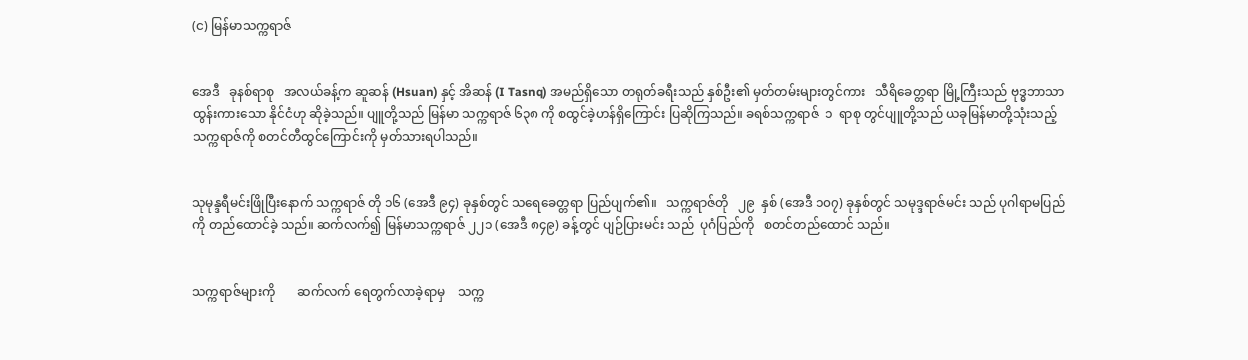(င) မြန်မာသက္ကရာဇ်


အေဒီ   ခုနစ်ရာစု   အလယ်ခန့်က ဆူဆန် (Hsuan) နှင့် အိဆန် (I Tasnq) အမည်ရှိသော တရုတ်ခရီးသည် နှစ်ဦး၏ မှတ်တမ်းများတွင်ကား   သီရိခေတ္တရာ မြို့ကြီးသည် ဗုဒ္ဓဘာသာထွန်းကားသော နိုင်ငံဟု ဆိုခဲ့သည်။ ပျူတို့သည် မြန်မာ သက္ကရာဇ် ၆၃၈ ကို စထွင်ခဲ့ဟန်ရှိကြောင်း ပြဆိုကြသည်။ ခရစ်သက္ကရာဇ်  ၁  ရာစု တွင်ပျူတို့သည် ယခုမြန်မာတို့သုံးသည့် သက္ကရာဇ်ကို စတင်တီထွင်ကြောင်းကို မှတ်သားရပါသည်။


သုမုန္ဒရီမင်းဖြိုပြီးနောက် သက္ကရာဇ် တို ၁၆ (အေဒီ ၉၄) ခုနှစ်တွင် သရေခေတ္တရာ ပြည်ပျက်၏။   သက္ကရာဇ်တို   ၂၉  နှစ် (အေဒီ ၁၀၇) ခုနှစ်တွင် သမုဒ္ဒရာဇ်မင်း သည် ပုဂါရာမပြည်ကို တည်ထောင်ခဲ့ သည်။ ဆက်လက်၍ မြန်မာသက္ကရာဇ် ၂၂၁ (အေဒီ ၈၄၉) ခန့်တွင် ပျဉ်ပြားမင်း သည်  ပုဂံပြည်ကို   စတင်တည်ထောင် သည်။


သက္ကရာဇ်များကို       ဆက်လက် ရေတွက်လာခဲ့ရာမှ    သက္က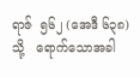ရာဇ်  ၅၆၂ (အေဒီ ၆၃၈) သို့   ရောက်သောအခါ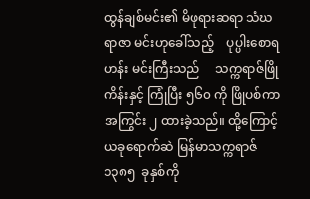ထွန်ချစ်မင်း၏ မိဖုရားဆရာ သံဃရာဇာ မင်းဟုခေါ်သည့်    ပုပ္ပါးစောရဟန်း မင်းကြီးသည်     သက္ကရာဇ်ဖြိုကိန်းနှင့် ကြုံပြီး ၅၆၀ ကို ဖြိုပစ်ကာ အကြွင်း ၂ ထားခဲ့သည်။ ထို့ကြောင့် ယခုရောက်ဆဲ မြန်မာသက္ကရာဇ်  ၁၃၈၅  ခုနှစ်ကို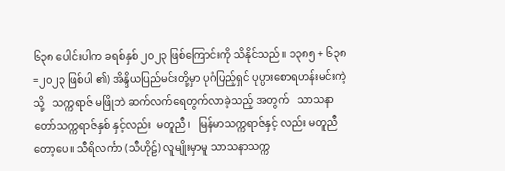၆၃၈ ပေါင်းပါက ခရစ်နှစ် ၂၀၂၃ ဖြစ်ကြောင်းကို သိနိုင်သည်။ ၁၃၈၅ + ၆၃၈=၂၀၂၃ ဖြစ်ပါ ၏) အိန္ဒိယပြည်မင်းတို့မှာ ပုဂံပြည့်ရှင် ပုပ္ပားစောရဟန်းမင်းကဲ့သို့   သက္ကရာဇ် မဖြိုဘဲ ဆက်လက်ရေတွက်လာခဲ့သည့် အတွက်   သာသနာတော်သက္ကရာဇ်နှစ် နှင့်လည်း  မတူညီ၊   မြန်မာသက္ကရာဇ်နှင့် လည်း မတူညီတော့ပေ။ သီရိလင်္ကာ (သီဟိုဠ်) လူမျိုးမှာမူ သာသနာသက္က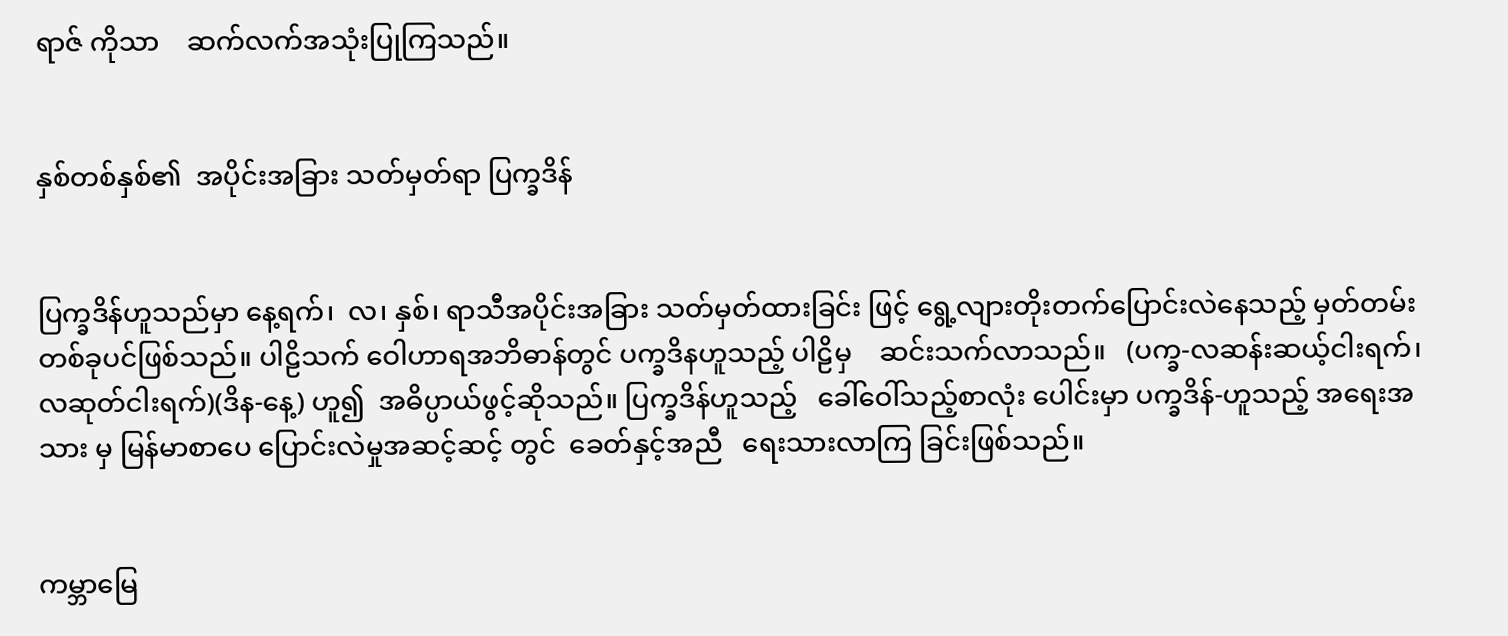ရာဇ် ကိုသာ    ဆက်လက်အသုံးပြုကြသည်။


နှစ်တစ်နှစ်၏  အပိုင်းအခြား သတ်မှတ်ရာ ပြက္ခဒိန်


ပြက္ခဒိန်ဟူသည်မှာ နေ့ရက်၊  လ၊ နှစ်၊ ရာသီအပိုင်းအခြား သတ်မှတ်ထားခြင်း ဖြင့် ရွေ့လျားတိုးတက်ပြောင်းလဲနေသည့် မှတ်တမ်းတစ်ခုပင်ဖြစ်သည်။ ပါဠိသက် ဝေါဟာရအဘိဓာန်တွင် ပက္ခဒိနဟူသည့် ပါဠိမှ    ဆင်းသက်လာသည်။   (ပက္ခ-လဆန်းဆယ့်ငါးရက်၊ လဆုတ်ငါးရက်)(ဒိန-နေ့) ဟူ၍  အဓိပ္ပာယ်ဖွင့်ဆိုသည်။ ပြက္ခဒိန်ဟူသည့်   ခေါ်ဝေါ်သည့်စာလုံး ပေါင်းမှာ ပက္ခဒိန်-ဟူသည့် အရေးအသား မှ မြန်မာစာပေ ပြောင်းလဲမှုအဆင့်ဆင့် တွင်  ခေတ်နှင့်အညီ   ရေးသားလာကြ ခြင်းဖြစ်သည်။


ကမ္ဘာမြေ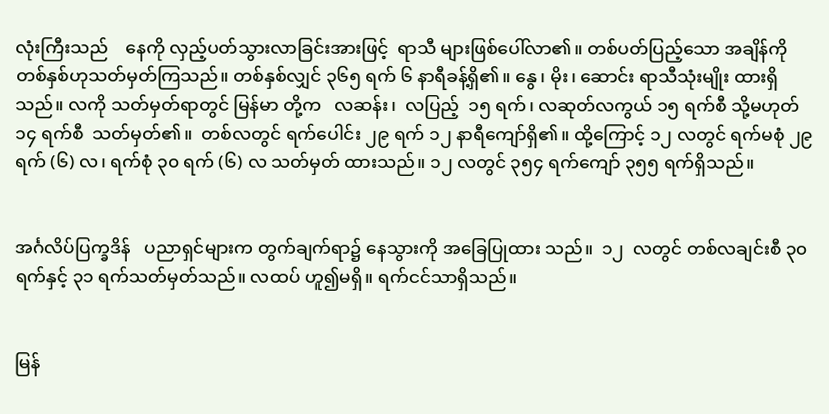လုံးကြီးသည်    နေကို လှည့်ပတ်သွားလာခြင်းအားဖြင့်  ရာသီ များဖြစ်ပေါ်လာ၏။ တစ်ပတ်ပြည့်သော အချိန်ကို တစ်နှစ်ဟုသတ်မှတ်ကြသည်။ တစ်နှစ်လျှင် ၃၆၅ ရက် ၆ နာရီခန့်ရှိ၏။ နွေ၊ မိုး၊ ဆောင်း ရာသီသုံးမျိုး ထားရှိ သည်။ လကို သတ်မှတ်ရာတွင် မြန်မာ တို့က   လဆန်း၊  လပြည့်  ၁၅ ရက်၊ လဆုတ်လကွယ် ၁၅ ရက်စီ သို့မဟုတ် ၁၄ ရက်စီ  သတ်မှတ်၏။  တစ်လတွင် ရက်ပေါင်း ၂၉ ရက် ၁၂ နာရီကျော်ရှိ၏။ ထို့ကြောင့် ၁၂ လတွင် ရက်မစုံ ၂၉ ရက် (၆) လ၊ ရက်စုံ ၃၀ ရက် (၆) လ သတ်မှတ် ထားသည်။ ၁၂ လတွင် ၃၅၄ ရက်ကျော် ၃၅၅ ရက်ရှိသည်။


အင်္ဂလိပ်ပြက္ခဒိန်   ပညာရှင်များက တွက်ချက်ရာ၌ နေသွားကို အခြေပြုထား သည်။  ၁၂  လတွင် တစ်လချင်းစီ ၃၀ ရက်နှင့် ၃၁ ရက်သတ်မှတ်သည်။ လထပ် ဟူ၍မရှိ။ ရက်ငင်သာရှိသည်။


မြန်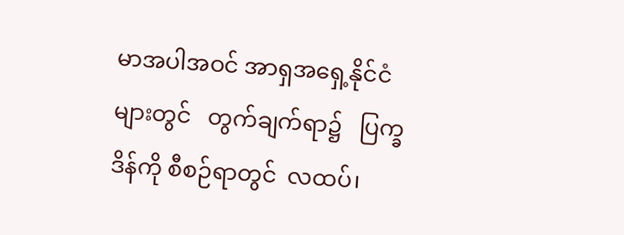မာအပါအဝင် အာရှအရှေ့နိုင်ငံ များတွင်   တွက်ချက်ရာ၌   ပြက္ခဒိန်ကို စီစဉ်ရာတွင်  လထပ်၊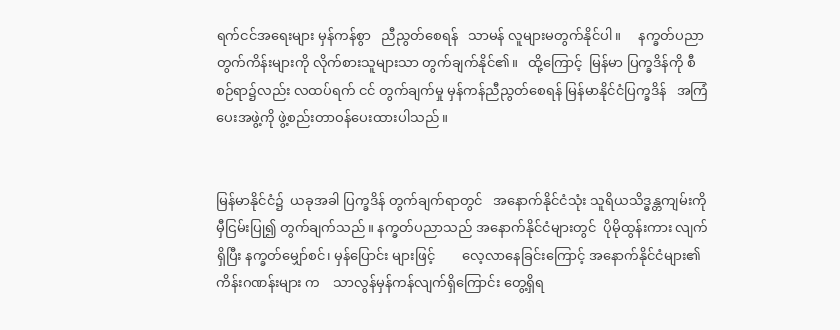ရက်ငင်အရေးများ မှန်ကန်စွာ   ညီညွတ်စေရန်   သာမန် လူများမတွက်နိုင်ပါ။     နက္ခတ်ပညာ တွက်ကိန်းများကို လိုက်စားသူများသာ တွက်ချက်နိုင်၏။   ထို့ကြောင့်  မြန်မာ ပြက္ခဒိန်ကို စီစဉ်ရာ၌လည်း လထပ်ရက် ငင် တွက်ချက်မှု မှန်ကန်ညီညွတ်စေရန် မြန်မာနိုင်ငံပြက္ခဒိန်   အကြံပေးအဖွဲ့ကို ဖွဲ့စည်းတာဝန်ပေးထားပါသည်။


မြန်မာနိုင်ငံ၌  ယခုအခါ ပြက္ခဒိန် တွက်ချက်ရာတွင်   အနောက်နိုင်ငံသုံး သူရိယသိဒ္ဓန္တကျမ်းကို    မှီငြမ်းပြု၍ တွက်ချက်သည်။ နက္ခတ်ပညာသည် အနောက်နိုင်ငံများတွင်  ပိုမိုထွန်းကား လျက်ရှိပြီး နက္ခတ်မျှော်စင်၊ မှန်ပြောင်း များဖြင့်        လေ့လာနေခြင်းကြောင့် အနောက်နိုင်ငံများ၏   ကိန်းဂဏန်းများ က    သာလွန်မှန်ကန်လျက်ရှိကြောင်း တွေ့ရှိရ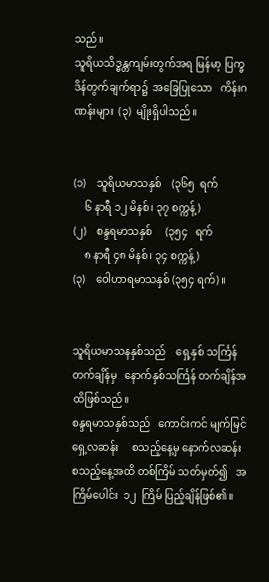သည်။
သူရိယသိဒ္ဓန္တကျမ်းတွက်အရ မြန်မာ့ ပြက္ခဒိန်တွက်ချက်ရာ၌  အခြေပြုသော   ကိန်းဂဏန်းများ  (၃)  မျိုးရှိပါသည်။


(၁)    သူရိယမာသနှစ်    (၃၆၅  ရက်
    ၆ နာရီ ၁၂ မိနစ်၊ ၃၇ စက္ကန့်)
(၂)    စန္ဒရမာသနှစ်     (၃၅၄   ရက်
    ၈ နာရီ ၄၈ မိနစ်၊ ၃၄ စက္ကန့်)
(၃)    ဝေါဟာရမာသနှစ် (၃၅၄ ရက်)။


သူရိယမာသနနှစ်သည်    ရှေ့နှစ် သင်္ကြန်တက်ချိန်မှ   နောက်နှစ်သင်္ကြန် တက်ချိန်အထိဖြစ်သည်။
စန္ဒရမာသနှစ်သည်   ကောင်းကင် မျက်မြင်ရှေ့လဆန်း     စသည့်နေ့မှ နောက်လဆန်း စသည့်နေ့အထိ တစ်ကြိမ် သတ်မှတ်၍   အကြိမ်ပေါင်း  ၁၂  ကြိမ် ပြည့်ချိန်ဖြစ်၏။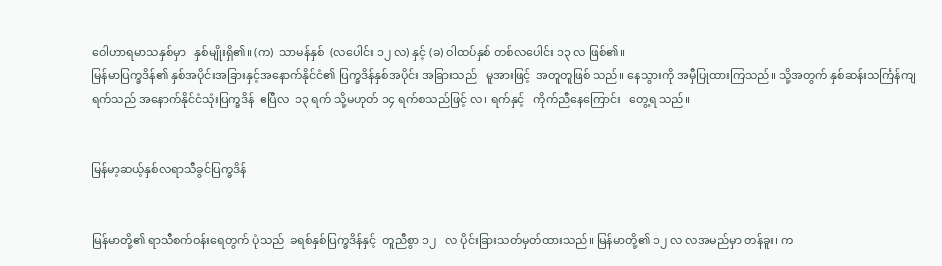ဝေါဟာရမာသနှစ်မှာ   နှစ်မျိုးရှိ၏။ (က)  သာမန်နှစ်  (လပေါင်း ၁၂ လ) နှင့် (ခ) ဝါထပ်နှစ် တစ်လပေါင်း ၁၃ လ ဖြစ်၏။
မြန်မာပြက္ခဒိန်၏ နှစ်အပိုင်းအခြားနှင့်အနောက်နိုင်ငံ၏ ပြက္ခဒိန်နှစ်အပိုင်း အခြားသည်   မူအားဖြင့်  အတူတူဖြစ် သည်။ နေသွားကို အမှီပြုထားကြသည်။ သို့အတွက် နှစ်ဆန်းသင်္ကြန်ကျရက်သည် အနောက်နိုင်ငံသုံးပြက္ခဒိန်  ဧပြီလ  ၁၃ ရက် သို့မဟုတ် ၁၄ ရက်စသည်ဖြင့် လ၊ ရက်နှင့်   ကိုက်ညီနေကြောင်း   တွေ့ရ သည်။


မြန်မာ့ဆယ့်နှစ်လရာသီခွင်ပြက္ခဒိန်


မြန်မာတို့၏ ရာသီစက်ဝန်းရေတွက် ပုံသည်  ခရစ်နှစ်ပြက္ခဒိန်နှင့်  တူညီစွာ ၁၂   လ ပိုင်းခြားသတ်မှတ်ထားသည်။ မြန်မာတို့၏ ၁၂ လ လအမည်မှာ တန်ခူး၊ က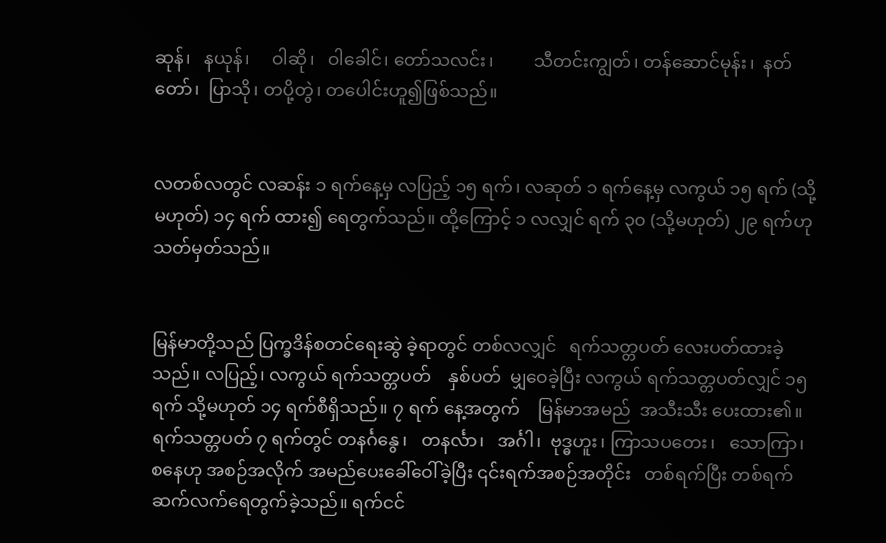ဆုန်၊   နယုန်၊     ဝါဆို၊   ဝါခေါင်၊ တော်သလင်း၊         သီတင်းကျွတ်၊ တန်ဆောင်မုန်း၊  နတ်တော်၊  ပြာသို၊ တပို့တွဲ၊ တပေါင်းဟူ၍ဖြစ်သည်။


လတစ်လတွင် လဆန်း ၁ ရက်နေ့မှ လပြည့် ၁၅ ရက်၊ လဆုတ် ၁ ရက်နေ့မှ လကွယ် ၁၅ ရက် (သို့မဟုတ်) ၁၄ ရက် ထား၍ ရေတွက်သည်။ ထို့ကြောင့် ၁ လလျှင် ရက် ၃၀ (သို့မဟုတ်) ၂၉ ရက်ဟု သတ်မှတ်သည်။


မြန်မာတို့သည် ပြက္ခဒိန်စတင်ရေးဆွဲ ခဲ့ရာတွင် တစ်လလျှင်   ရက်သတ္တပတ် လေးပတ်ထားခဲ့သည်။ လပြည့်၊ လကွယ် ရက်သတ္တပတ်    နှစ်ပတ်  မျှဝေခဲ့ပြီး လကွယ် ရက်သတ္တပတ်လျှင် ၁၅ ရက် သို့မဟုတ် ၁၄ ရက်စီရှိသည်။ ၇ ရက် နေ့အတွက်    မြန်မာအမည်  အသီးသီး ပေးထား၏။ ရက်သတ္တပတ် ၇ ရက်တွင် တနင်္ဂနွေ၊   တနင်္လာ၊   အင်္ဂါ၊  ဗုဒ္ဓဟူး၊ ကြာသပတေး၊   သောကြာ၊  စနေဟု အစဉ်အလိုက် အမည်ပေးခေါ်ဝေါ်ခဲ့ပြီး ၎င်းရက်အစဉ်အတိုင်း   တစ်ရက်ပြီး တစ်ရက်  ဆက်လက်ရေတွက်ခဲ့သည်။ ရက်ငင်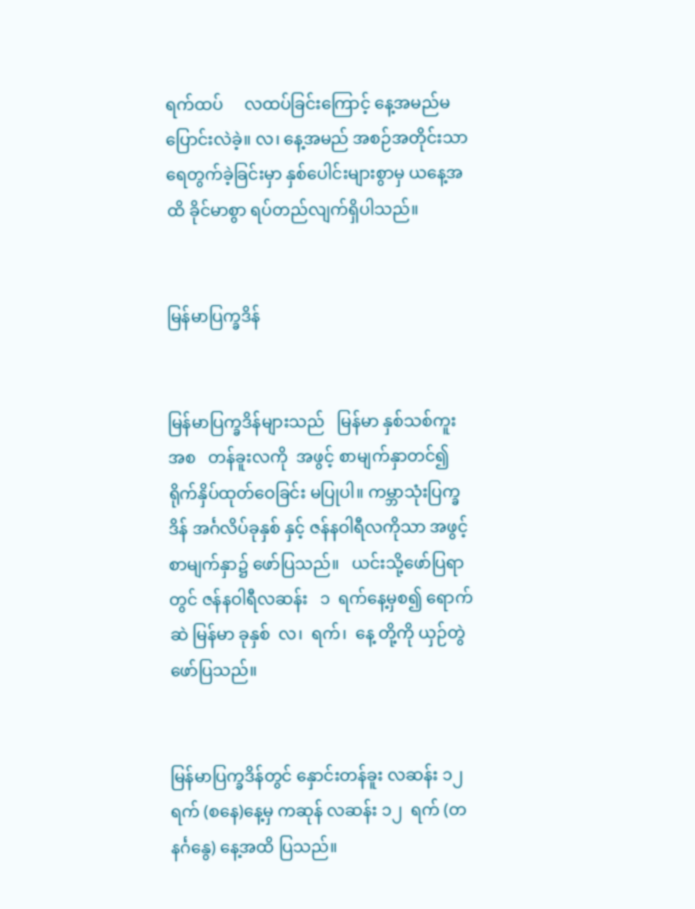ရက်ထပ်     လထပ်ခြင်းကြောင့် နေ့အမည်မပြောင်းလဲခဲ့။ လ၊ နေ့အမည် အစဉ်အတိုင်းသာ   ရေတွက်ခဲ့ခြင်းမှာ နှစ်ပေါင်းများစွာမှ ယနေ့အထိ ခိုင်မာစွာ ရပ်တည်လျက်ရှိပါသည်။


မြန်မာပြက္ခဒိန်


မြန်မာပြက္ခဒိန်များသည်   မြန်မာ နှစ်သစ်ကူးအစ   တန်ခူးလကို  အဖွင့် စာမျက်နှာတင်၍ ရိုက်နှိပ်ထုတ်ဝေခြင်း မပြုပါ။ ကမ္ဘာသုံးပြက္ခဒိန် အင်္ဂလိပ်ခုနှစ် နှင့် ဇန်နဝါရီလကိုသာ အဖွင့်စာမျက်နှာ၌ ဖော်ပြသည်။   ယင်းသို့ဖော်ပြရာတွင် ဇန်နဝါရီလဆန်း   ၁  ရက်နေ့မှစ၍ ရောက်ဆဲ မြန်မာ ခုနှစ်  လ၊  ရက်၊  နေ့ တို့ကို ယှဉ်တွဲဖော်ပြသည်။


မြန်မာပြက္ခဒိန်တွင် နှောင်းတန်ခူး လဆန်း ၁၂  ရက် (စနေ)နေ့မှ ကဆုန် လဆန်း ၁၂  ရက် (တနင်္ဂနွေ) နေ့အထိ ပြသည်။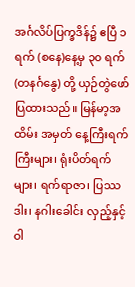အင်္ဂလိပ်ပြက္ခဒိန်၌ ဧပြီ ၁ ရက် (စနေ)နေ့မှ ၃၀ ရက် (တနင်္ဂနွေ) တို့ ယှဉ်တွဲဖော်ပြထားသည်။ မြန်မာ့အထိမ်း အမှတ် နေ့ကြီးရက်ကြီးများ၊ ရုံးပိတ်ရက် များ၊ ရက်ရာဇာ၊ ပြဿဒါး၊ နဂါးခေါင်း လှည့်နှင့်   ဝါ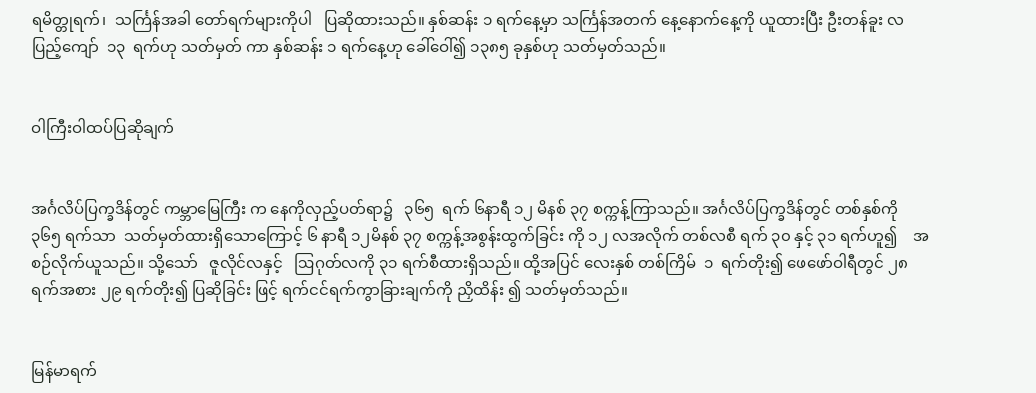ရမိတ္တုရက်၊  သင်္ကြန်အခါ တော်ရက်များကိုပါ   ပြဆိုထားသည်။ နှစ်ဆန်း ၁ ရက်နေ့မှာ သင်္ကြန်အတက် နေ့နောက်နေ့ကို ယူထားပြီး ဦးတန်ခူး လပြည့်ကျော်  ၁၃  ရက်ဟု သတ်မှတ် ကာ နှစ်ဆန်း ၁ ရက်နေ့ဟု ခေါ်ဝေါ်၍ ၁၃၈၅ ခုနှစ်ဟု သတ်မှတ်သည်။


ဝါကြီးဝါထပ်ပြဆိုချက်


အင်္ဂလိပ်ပြက္ခဒိန်တွင် ကမ္ဘာမြေကြီး က နေကိုလှည့်ပတ်ရာ၌   ၃၆၅  ရက် ၆နာရီ ၁၂ မိနစ် ၃၇ စက္ကန့်ကြာသည်။ အင်္ဂလိပ်ပြက္ခဒိန်တွင် တစ်နှစ်ကို ၃၆၅ ရက်သာ  သတ်မှတ်ထားရှိသောကြောင့် ၆ နာရီ ၁၂မိနစ် ၃၇ စက္ကန့်အစွန်းထွက်ခြင်း ကို ၁၂ လအလိုက် တစ်လစီ ရက် ၃၀ နှင့် ၃၁ ရက်ဟူ၍    အစဉ်လိုက်ယူသည်။ သို့သော်   ဇူလိုင်လနှင့်   ဩဂုတ်လကို ၃၁ ရက်စီထားရှိသည်။ ထို့အပြင် လေးနှစ် တစ်ကြိမ်  ၁  ရက်တိုး၍ ဖေဖော်ဝါရီတွင် ၂၈ ရက်အစား ၂၉ ရက်တိုး၍ ပြဆိုခြင်း ဖြင့် ရက်ငင်ရက်ကွာခြားချက်ကို ညှိထိန်း ၍ သတ်မှတ်သည်။


မြန်မာရက်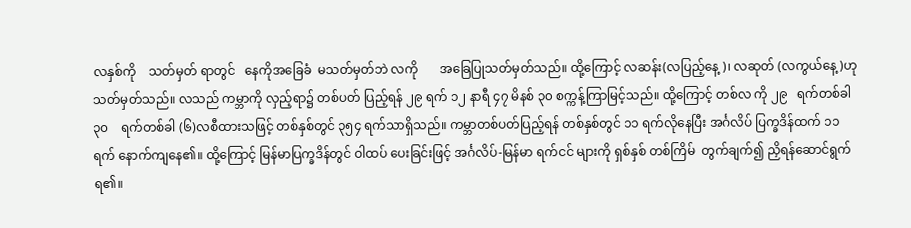လနှစ်ကို    သတ်မှတ် ရာတွင်   နေကိုအခြေခံ  မသတ်မှတ်ဘဲ လကို       အခြေပြုသတ်မှတ်သည်။ ထို့ကြောင့် လဆန်း(လပြည့်နေ့)၊ လဆုတ် (လကွယ်နေ့)ဟု    သတ်မှတ်သည်။ လသည် ကမ္ဘာကို လှည့်ရာ၌ တစ်ပတ် ပြည့်ရန် ၂၉ ရက် ၁၂ နာရီ ၄၇ မိနစ် ၃၀ စက္ကန့်ကြာမြင့်သည်။ ထို့ကြောင့် တစ်လ ကို ၂၉   ရက်တစ်ခါ  ၃၀    ရက်တစ်ခါ (၆)လစီထားသဖြင့် တစ်နှစ်တွင် ၃၅၄ ရက်သာရှိသည်။ ကမ္ဘာတစ်ပတ်ပြည့်ရန် တစ်နှစ်တွင် ၁၁ ရက်လိုနေပြီး အင်္ဂလိပ် ပြက္ခဒိန်ထက် ၁၁ ရက် နောက်ကျနေ၏။ ထို့ကြောင့် မြန်မာပြက္ခဒိန်တွင် ဝါထပ် ပေးခြင်းဖြင့် အင်္ဂလိပ်-မြန်မာ ရက်ငင် များကို ရှစ်နှစ် တစ်ကြိမ်  တွက်ချက်၍ ညှိရန်ဆောင်ရွက်ရ၏။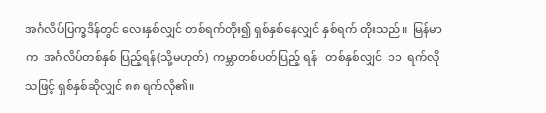အင်္ဂလိပ်ပြက္ခဒိန်တွင် လေးနှစ်လျှင် တစ်ရက်တိုး၍ ရှစ်နှစ်နေလျှင် နှစ်ရက် တိုးသည်။  မြန်မာက  အင်္ဂလိပ်တစ်နှစ် ပြည့်ရန်(သို့မဟုတ်)  ကမ္ဘာတစ်ပတ်ပြည့် ရန်   တစ်နှစ်လျှင်  ၁၁  ရက်လိုသဖြင့် ရှစ်နှစ်ဆိုလျှင် ၈၈ ရက်လို၏။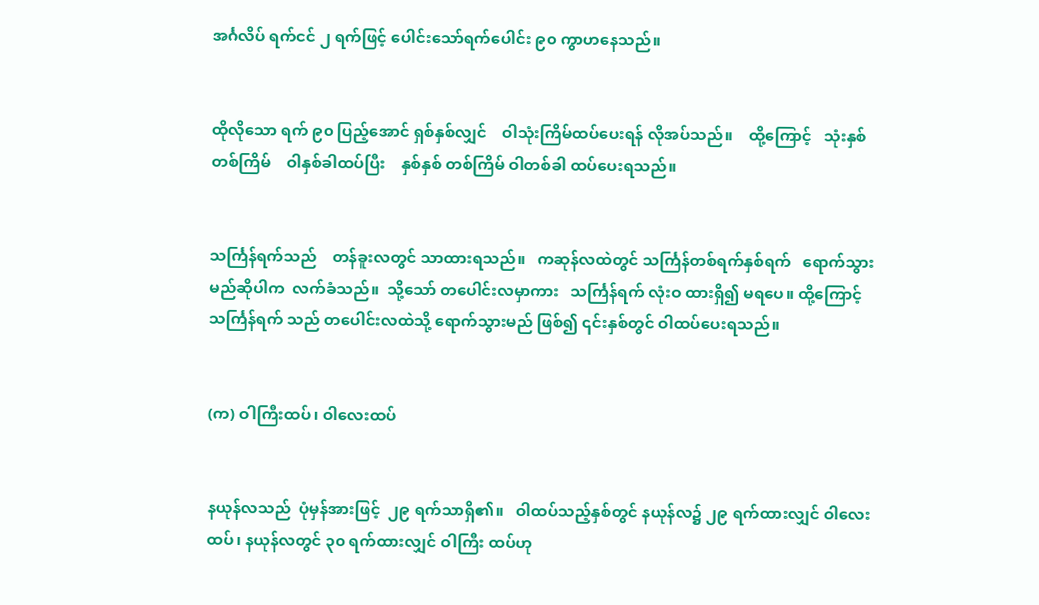အင်္ဂလိပ် ရက်ငင် ၂ ရက်ဖြင့် ပေါင်းသော်ရက်ပေါင်း ၉၀ ကွာဟနေသည်။


ထိုလိုသော ရက် ၉၀ ပြည့်အောင် ရှစ်နှစ်လျှင်    ဝါသုံးကြိမ်ထပ်ပေးရန် လိုအပ်သည်။    ထို့ကြောင့်   သုံးနှစ်  တစ်ကြိမ်    ဝါနှစ်ခါထပ်ပြီး    နှစ်နှစ် တစ်ကြိမ် ဝါတစ်ခါ ထပ်ပေးရသည်။


သင်္ကြန်ရက်သည်    တန်ခူးလတွင် သာထားရသည်။   ကဆုန်လထဲတွင် သင်္ကြန်တစ်ရက်နှစ်ရက်   ရောက်သွား မည်ဆိုပါက  လက်ခံသည်။  သို့သော် တပေါင်းလမှာကား   သင်္ကြန်ရက် လုံးဝ ထားရှိ၍ မရပေ။ ထို့ကြောင့် သင်္ကြန်ရက် သည် တပေါင်းလထဲသို့ ရောက်သွားမည် ဖြစ်၍ ၎င်းနှစ်တွင် ဝါထပ်ပေးရသည်။


(က) ဝါကြီးထပ်၊ ဝါလေးထပ်


နယုန်လသည်  ပုံမှန်အားဖြင့်  ၂၉ ရက်သာရှိ၏။   ဝါထပ်သည့်နှစ်တွင် နယုန်လ၌ ၂၉ ရက်ထားလျှင် ဝါလေးထပ်၊ နယုန်လတွင် ၃၀ ရက်ထားလျှင် ဝါကြီး ထပ်ဟု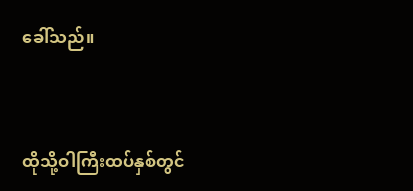ခေါ်သည်။


ထိုသို့ဝါကြီးထပ်နှစ်တွင်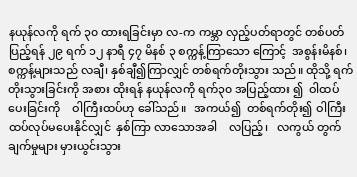နယုန်လကို ရက် ၃၀ ထားရခြင်းမှာ လ-က ကမ္ဘာ လှည့်ပတ်ရာတွင် တစ်ပတ်ပြည့်ရန် ၂၉ ရက် ၁၂ နာရီ ၄၇ မိနစ် ၃ စက္ကန့်ကြာသော ကြောင့်  အစွန်းမိနစ်၊  စက္ကန့်များသည် လချီ၊ နှစ်ချီ၍ကြာလျှင် တစ်ရက်တိုးသွား သည်။ ထိုသို့ ရက်တိုးသွားခြင်းကို အစား ထိုးရန် နယုန်လကို ရက်၃၀ အပြည့်ထား ၍  ဝါထပ်ပေးခြင်းကို    ဝါကြီးထပ်ဟု ခေါ်သည်။   အကယ်၍  တစ်ရက်တိုး၍ ဝါကြီးထပ်လုပ်မပေးနိုင်လျှင်  နှစ်ကြာ လာသောအခါ    လပြည့်၊   လကွယ် တွက်ချက်မှုများ မှားယွင်းသွား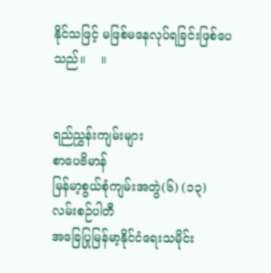နိုင်သဖြင့် မဖြစ်မနေလုပ်ရခြင်းဖြစ်ပေသည်။    ။


ရည်ညွှန်းကျမ်းများ
စာပေဗိမာန်
မြန်မာ့စွယ်စုံကျမ်းအတွဲ(၆) (၁၃)
လမ်းစဉ်ပါတီ
အခြေပြုမြန်မာ့နိုင်ငံရေးသမိုင်း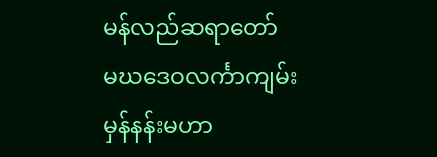မန်လည်ဆရာတော်
မဃဒေဝလင်္ကာကျမ်း
မှန်နန်းမဟာ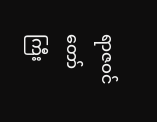ရာဇဝင်တော်ကြီး